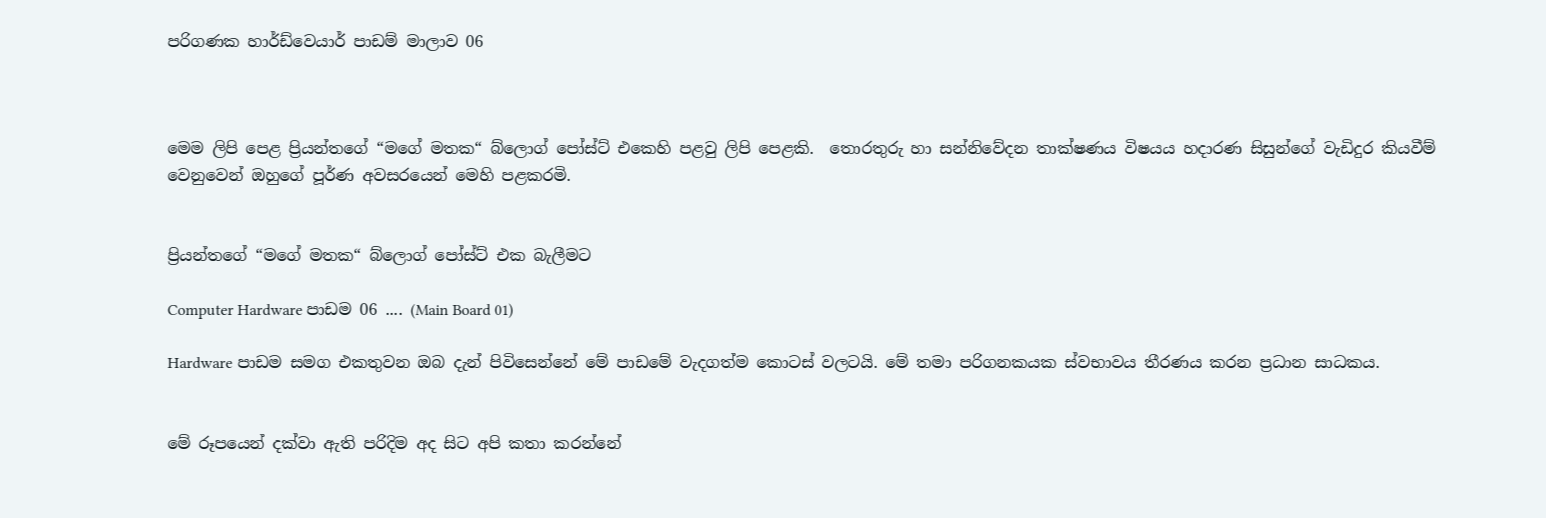පරිගණක හාර්ඩ්වෙයාර් පාඩම් මාලාව 06



මෙම ලිපි පෙළ ප්‍රියන්තගේ “මගේ මතක“ බ්ලොග් පෝස්ට් එකෙහි පළවු ලිපි පෙළකි.  තොරතුරු හා සන්නිවේදන තාක්ෂණය විෂයය හදාරණ සිසුන්ගේ වැඩිදුර කියවීම් වෙනුවෙන් ඔහුගේ පූර්ණ අවසරයෙන් මෙහි පළකරමි.


ප්‍රියන්තගේ “මගේ මතක“ බ්ලොග් පෝස්ට් එක බැලීමට

Computer Hardware පාඩම 06 .... (Main Board 01)

Hardware පාඩම සමග එකතුවන ඔබ දැන් පිවිසෙන්නේ මේ පාඩමේ වැදගත්ම කොටස් වලටයි. මේ තමා පරිගනකයක ස්වභාවය තීරණය කරන ප්‍රධාන සාධකය.


මේ රූපයෙන් දක්වා ඇති පරිදිම අද සිට අපි කතා කරන්නේ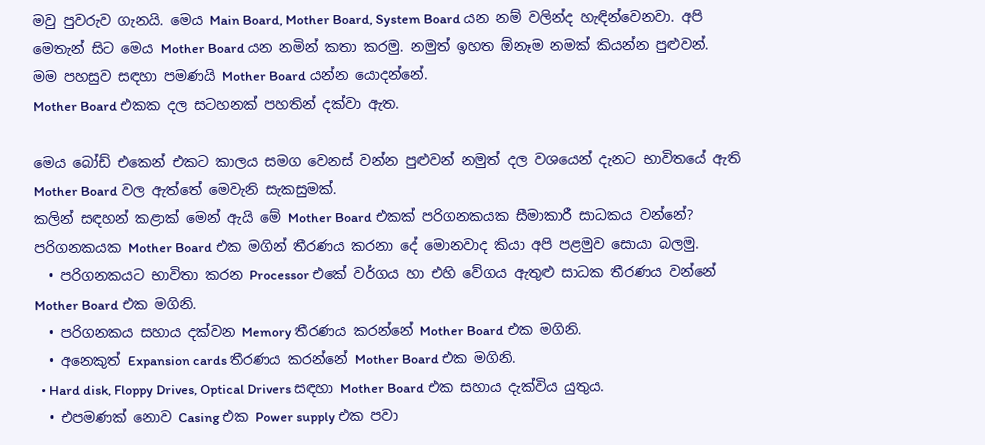මවු පුවරුව ගැනයි. මෙය Main Board, Mother Board, System Board යන නම් වලින්ද හැඳින්වෙනවා. අපි මෙතැන් සිට මෙය Mother Board යන නමින් කතා කරමු. නමුත් ඉහත ඕනෑම නමක් කියන්න පුළුවන්. මම පහසුව සඳහා පමණයි Mother Board යන්න යොදන්නේ.
Mother Board එකක දල සටහනක් පහතින් දක්වා ඇත.

මෙය බෝඩ් එකෙන් එකට කාලය සමග වෙනස් වන්න පුළුවන් නමුත් දල වශයෙන් දැනට භාවිතයේ ඇති Mother Board වල ඇත්තේ මෙවැනි සැකසුමක්.
කලින් සඳහන් කළාක් මෙන් ඇයි මේ Mother Board එකක් පරිගනකයක සීමාකාරී සාධකය වන්නේ?
පරිගනකයක Mother Board එක මගින් තීරණය කරනා දේ මොනවාද කියා අපි පළමුව සොයා බලමු.
  • පරිගනකයට භාවිතා කරන Processor එකේ වර්ගය හා එහි වේගය ඇතුළු සාධක තීරණය වන්නේ Mother Board එක මගිනි.
  • පරිගනකය සහාය දක්වන Memory තීරණය කරන්නේ Mother Board එක මගිනි.
  • අනෙකුත් Expansion cards තීරණය කරන්නේ Mother Board එක මගිනි.
  • Hard disk, Floppy Drives, Optical Drivers සඳහා Mother Board එක සහාය දැක්විය යුතුය.
  • එපමණක් නොව Casing එක Power supply එක පවා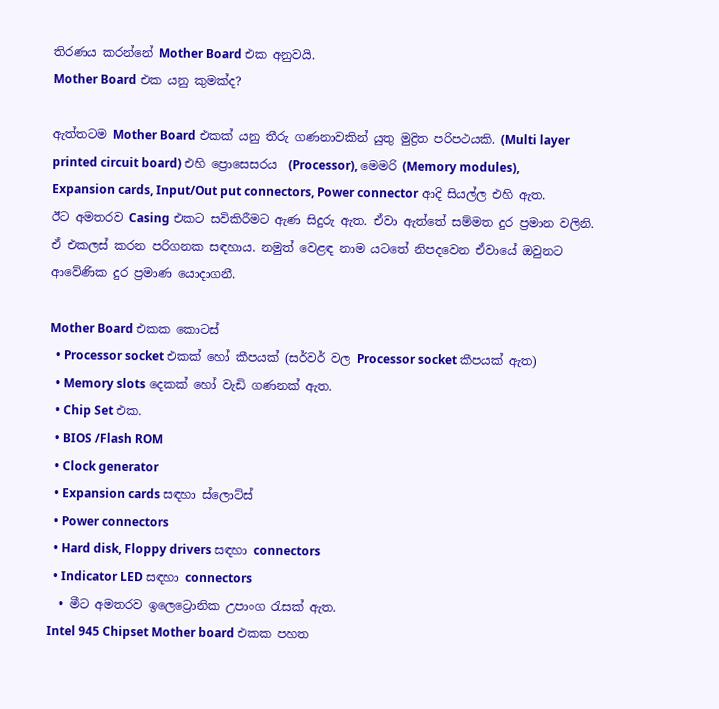තිරණය කරන්නේ Mother Board එක අනුවයි.
Mother Board එක යනු කුමක්ද?

ඇත්තටම Mother Board එකක් යනු තීරු ගණනාවකින් යුතු මුද්‍රිත පරිපථයකි. (Multi layer printed circuit board) එහි ප්‍රොසෙසරය  (Processor), මෙමරි (Memory modules), Expansion cards, Input/Out put connectors, Power connector ආදි සියල්ල එහි ඇත.
ඊට අමතරව Casing එකට සවිකිරීමට ඇණ සිදුරු ඇත. ඒවා ඇත්තේ සම්මත දුර ප්‍රමාන වලිනි. ඒ එකලස් කරන පරිගනක සඳහාය. නමුත් වෙළඳ නාම යටතේ නිපදවෙන ඒවායේ ඔවුනට ආවේණික දුර ප්‍රමාණ යොදාගනී.

Mother Board එකක කොටස්
  • Processor socket එකක් හෝ කීපයක් (සර්වර් වල Processor socket කීපයක් ඇත)
  • Memory slots දෙකක් හෝ වැඩි ගණනක් ඇත.
  • Chip Set එක.
  • BIOS /Flash ROM
  • Clock generator
  • Expansion cards සඳහා ස්ලොට්ස්
  • Power connectors
  • Hard disk, Floppy drivers සඳහා connectors
  • Indicator LED සඳහා connectors
  • මීට අමතරව ඉලෙට්‍රොනික උපාංග රැසක් ඇත.
Intel 945 Chipset Mother board එකක පහත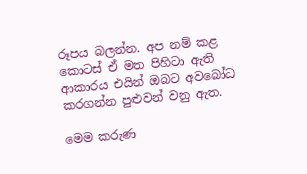රූපය බලන්න. අප නම් කළ කොටස් ඒ මත පිහිටා ඇති ආකාරය එයින් ඔබට අවබෝධ කරගන්න පුළුවන් වනු ඇත.

මෙම කරුණ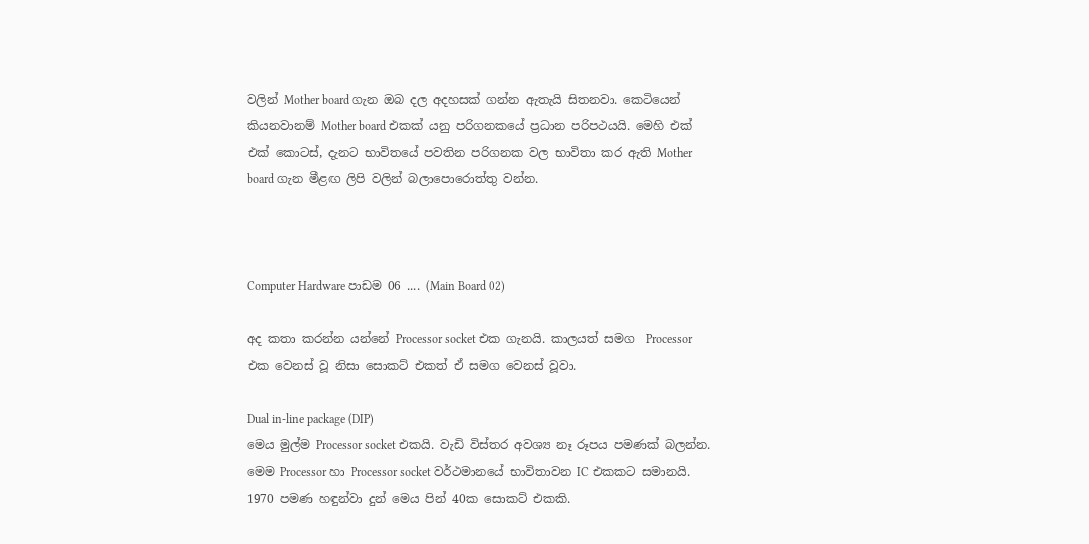වලින් Mother board ගැන ඔබ දල අදහසක් ගන්න ඇතැයි සිතනවා. කෙටියෙන් කියනවානම් Mother board එකක් යනු පරිගනකයේ ප්‍රධාන පරිපථයයි. මෙහි එක් එක් කොටස්, දැනට භාවිතයේ පවතින පරිගනක වල භාවිතා කර ඇති Mother board ගැන මීළඟ ලිපි වලින් බලාපොරොත්තු වන්න.



Computer Hardware පාඩම 06 .... (Main Board 02)

අද කතා කරන්න යන්නේ Processor socket එක ගැනයි. කාලයත් සමග  Processor එක වෙනස් වූ නිසා සොකට් එකත් ඒ සමග වෙනස් වූවා.

Dual in-line package (DIP)
මෙය මුල්ම Processor socket එකයි. වැඩි විස්තර අවශ්‍ය නෑ රූපය පමණක් බලන්න.
මෙම Processor හා Processor socket වර්ථමානයේ භාවිතාවන IC එකකට සමානයි. 1970 පමණ හඳුන්වා දුන් මෙය පින් 40ක සොකට් එකකි.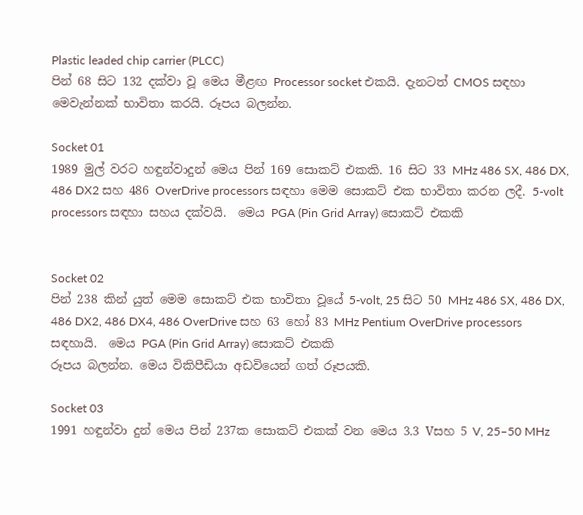Plastic leaded chip carrier (PLCC)
පින් 68 සිට 132 දක්වා වූ මෙය මීළඟ Processor socket එකයි. දැනටත් CMOS සඳහා මෙවැන්නක් භාවිතා කරයි. රූපය බලන්න.

Socket 01
1989 මුල් වරට හඳුන්වාදුන් මෙය පින් 169 සොකට් එකකි. 16 සිට 33 MHz 486 SX, 486 DX, 486 DX2 සහ 486 OverDrive processors සඳහා මෙම සොකට් එක භාවිතා කරන ලදී. 5-volt processors සඳහා සහය දක්වයි.  මෙය PGA (Pin Grid Array) සොකට් එකකි


Socket 02
පින් 238 කින් යුත් මෙම සොකට් එක භාවිතා වූයේ 5-volt, 25 සිට 50 MHz 486 SX, 486 DX, 486 DX2, 486 DX4, 486 OverDrive සහ 63 හෝ 83 MHz Pentium OverDrive processors සඳහායි.  මෙය PGA (Pin Grid Array) සොකට් එකකි
රූපය බලන්න. මෙය විකිපීඩියා අඩවියෙන් ගත් රූපයකි.

Socket 03
1991 හඳුන්වා දුන් මෙය පින් 237ක සොකට් එකක් වන මෙය 3.3 Vසහ 5 V, 25–50 MHz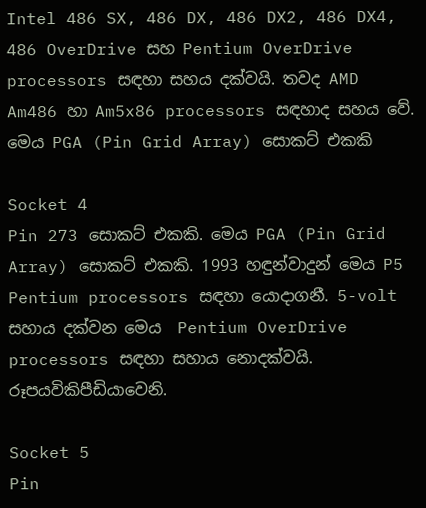Intel 486 SX, 486 DX, 486 DX2, 486 DX4, 486 OverDrive සහ Pentium OverDrive processors සඳහා සහය දක්වයි. තවද AMD Am486 හා Am5x86 processors සඳහාද සහය වේ.  මෙය PGA (Pin Grid Array) සොකට් එකකි

Socket 4
Pin 273 සොකට් එකකි. මෙය PGA (Pin Grid Array) සොකට් එකකි. 1993 හඳුන්වාදුන් මෙය P5 Pentium processors සඳහා යොදාගනී. 5-volt සහාය දක්වන මෙය  Pentium OverDrive processors සඳහා සහාය නොදක්වයි. රූපයවිකිපීඩියාවෙනි.

Socket 5
Pin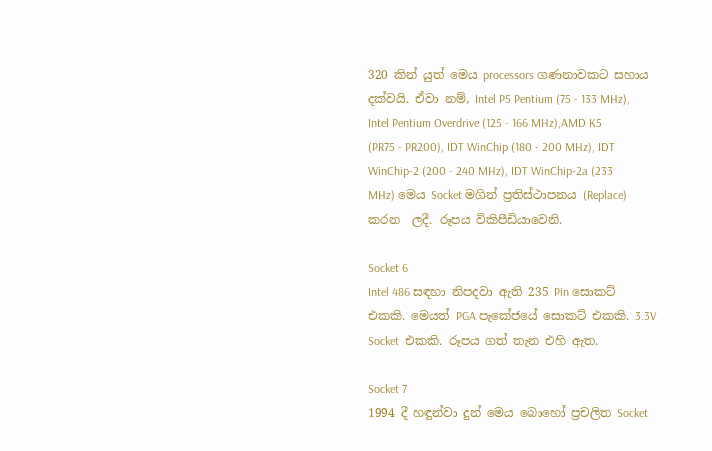320 කින් යුත් මෙය processors ගණනාවකට සහාය දක්වයි. ඒවා නම්, Intel P5 Pentium (75 - 133 MHz), Intel Pentium Overdrive (125 - 166 MHz),AMD K5 (PR75 - PR200), IDT WinChip (180 - 200 MHz), IDT WinChip-2 (200 - 240 MHz), IDT WinChip-2a (233 MHz) මෙය Socket මගින් ප්‍රතිස්ථාපනය (Replace) කරන  ලදී. රූපය විකිපීඩියාවෙනි.

Socket 6
Intel 486 සඳහා නිපදවා ඇති 235 Pin සොකට් එකකි. මෙයත් PGA පැකේජයේ සොකට් එකකි. 3.3V Socket  එකකි. රූපය ගත් තැන එහි ඇත.

Socket 7
1994 දී හඳුන්වා දුන් මෙය බොහෝ ප්‍රචලිත Socket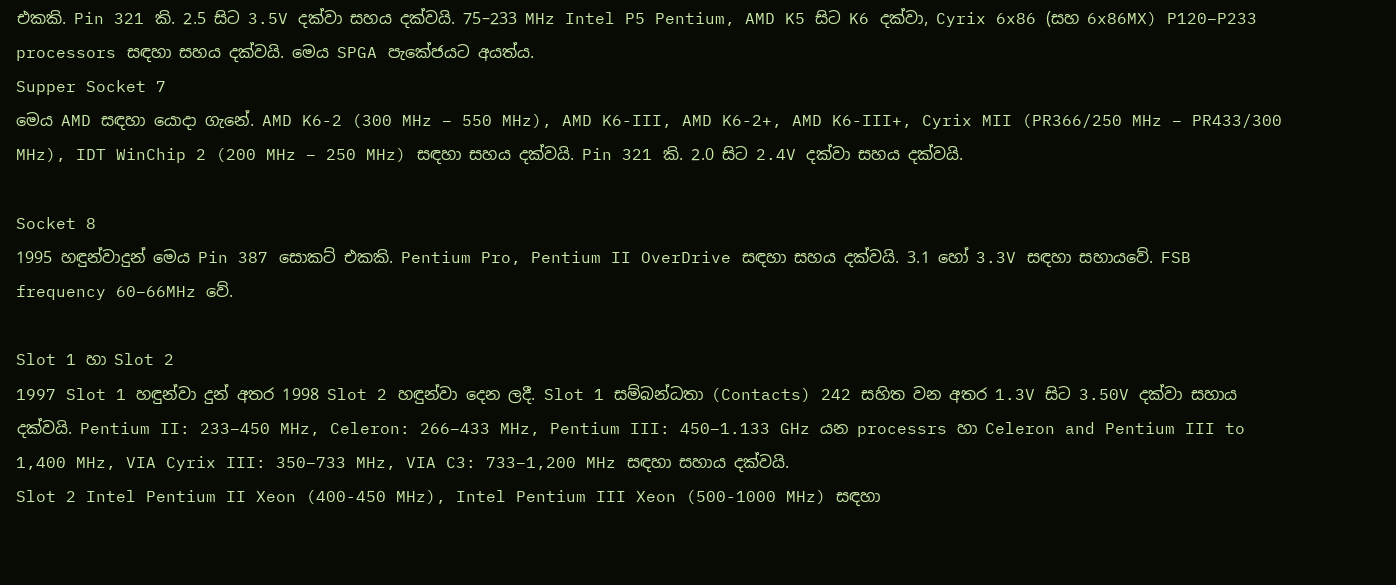එකකි. Pin 321 කි. 2.5 සිට 3.5V දක්වා සහය දක්වයි. 75–233 MHz Intel P5 Pentium, AMD K5 සිට K6 දක්වා, Cyrix 6x86 (සහ 6x86MX) P120–P233 processors සඳහා සහය දක්වයි. මෙය SPGA පැකේජයට අයත්ය.
Supper Socket 7
මෙය AMD සඳහා යොදා ගැනේ. AMD K6-2 (300 MHz – 550 MHz), AMD K6-III, AMD K6-2+, AMD K6-III+, Cyrix MII (PR366/250 MHz – PR433/300 MHz), IDT WinChip 2 (200 MHz – 250 MHz) සඳහා සහය දක්වයි. Pin 321 කි. 2.0 සිට 2.4V දක්වා සහය දක්වයි.

Socket 8
1995 හඳුන්වාදුන් මෙය Pin 387 සොකට් එකකි. Pentium Pro, Pentium II OverDrive සඳහා සහය දක්වයි. 3.1 හෝ 3.3V සඳහා සහායවේ. FSB frequency 60–66MHz වේ.

Slot 1 හා Slot 2
1997 Slot 1 හඳුන්වා දුන් අතර 1998 Slot 2 හඳුන්වා දෙන ලදී. Slot 1 සම්බන්ධතා (Contacts) 242 සහිත වන අතර 1.3V සිට 3.50V දක්වා සහාය දක්වයි. Pentium II: 233–450 MHz, Celeron: 266–433 MHz, Pentium III: 450–1.133 GHz යන processrs හා Celeron and Pentium III to 1,400 MHz, VIA Cyrix III: 350–733 MHz, VIA C3: 733–1,200 MHz සඳහා සහාය දක්වයි.
Slot 2 Intel Pentium II Xeon (400-450 MHz), Intel Pentium III Xeon (500-1000 MHz) සඳහා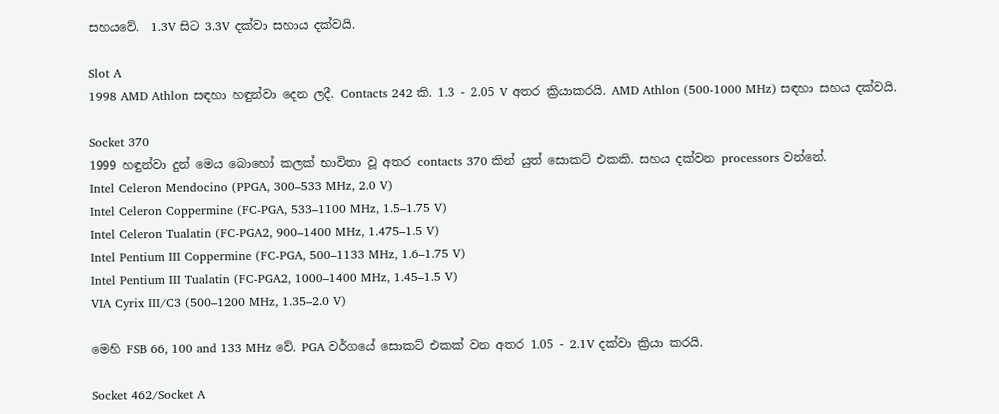සහයවේ.  1.3V සිට 3.3V දක්වා සහාය දක්වයි.

Slot A
1998 AMD Athlon සඳහා හඳුන්වා දෙන ලදී. Contacts 242 කි. 1.3 - 2.05 V අතර ක්‍රියාකරයි. AMD Athlon (500-1000 MHz) සඳහා සහය දක්වයි.

Socket 370
1999 හඳුන්වා දුන් මෙය බොහෝ කලක් භාවිතා වූ අතර contacts 370 කින් යුත් සොකට් එකකි. සහය දක්වන processors වන්නේ.
Intel Celeron Mendocino (PPGA, 300–533 MHz, 2.0 V)
Intel Celeron Coppermine (FC-PGA, 533–1100 MHz, 1.5–1.75 V)
Intel Celeron Tualatin (FC-PGA2, 900–1400 MHz, 1.475–1.5 V)
Intel Pentium III Coppermine (FC-PGA, 500–1133 MHz, 1.6–1.75 V)
Intel Pentium III Tualatin (FC-PGA2, 1000–1400 MHz, 1.45–1.5 V)
VIA Cyrix III/C3 (500–1200 MHz, 1.35–2.0 V)

මෙහි FSB 66, 100 and 133 MHz වේ. PGA වර්ගයේ සොකට් එකක් වන අතර 1.05 - 2.1V දක්වා ක්‍රියා කරයි.

Socket 462/Socket A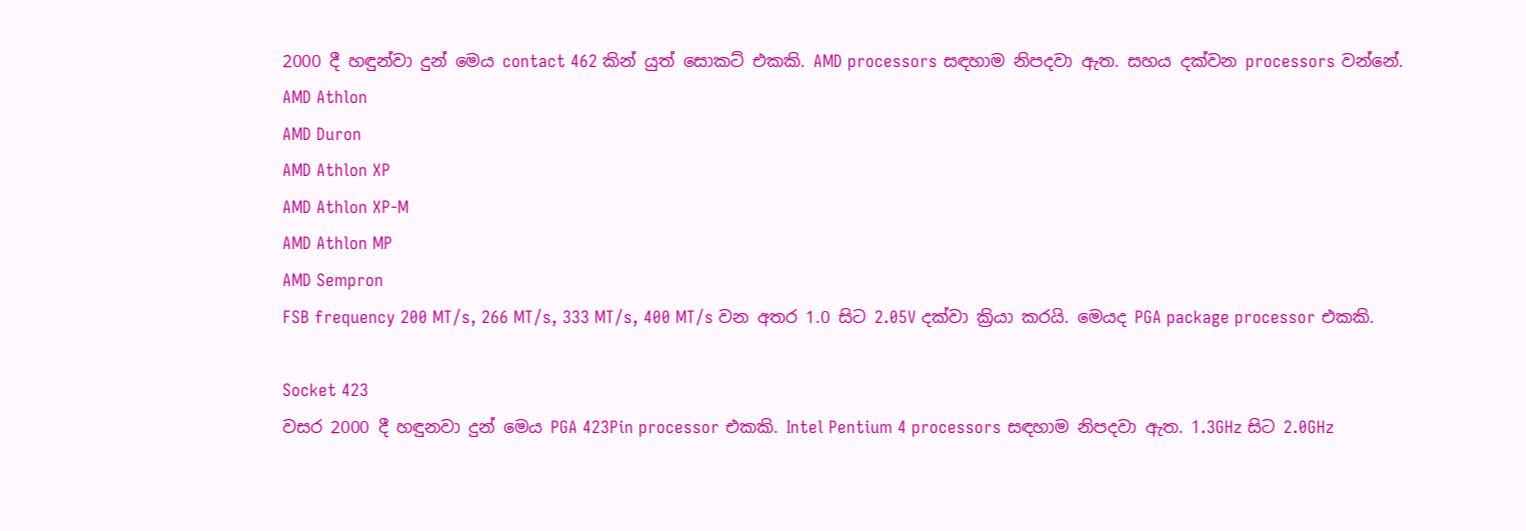2000 දී හඳුන්වා දුන් මෙය contact 462 කින් යුත් සොකට් එකකි. AMD processors සඳහාම නිපදවා ඇත. සහය දක්වන processors වන්නේ.
AMD Athlon
AMD Duron
AMD Athlon XP
AMD Athlon XP-M
AMD Athlon MP
AMD Sempron
FSB frequency 200 MT/s, 266 MT/s, 333 MT/s, 400 MT/s වන අතර 1.0 සිට 2.05V දක්වා ක්‍රියා කරයි. මෙයද PGA package processor එකකි.

Socket 423
වසර 2000 දී හඳුනවා දුන් මෙය PGA 423Pin processor එකකි. Intel Pentium 4 processors සඳහාම නිපදවා ඇත. 1.3GHz සිට 2.0GHz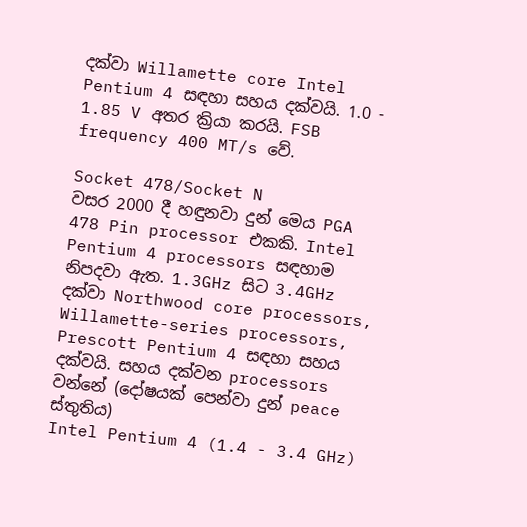දක්වා Willamette core Intel Pentium 4 සඳහා සහය දක්වයි. 1.0 - 1.85 V අතර ක්‍රියා කරයි. FSB frequency 400 MT/s වේ.

Socket 478/Socket N
වසර 2000 දී හඳුනවා දුන් මෙය PGA 478 Pin processor එකකි. Intel Pentium 4 processors සඳහාම නිපදවා ඇත. 1.3GHz සිට 3.4GHz දක්වා Northwood core processors, Willamette-series processors, Prescott Pentium 4 සඳහා සහය දක්වයි. සහය දක්වන processors වන්නේ (දෝෂයක් පෙන්වා දුන් peace  ස්තුතිය)
Intel Pentium 4 (1.4 - 3.4 GHz)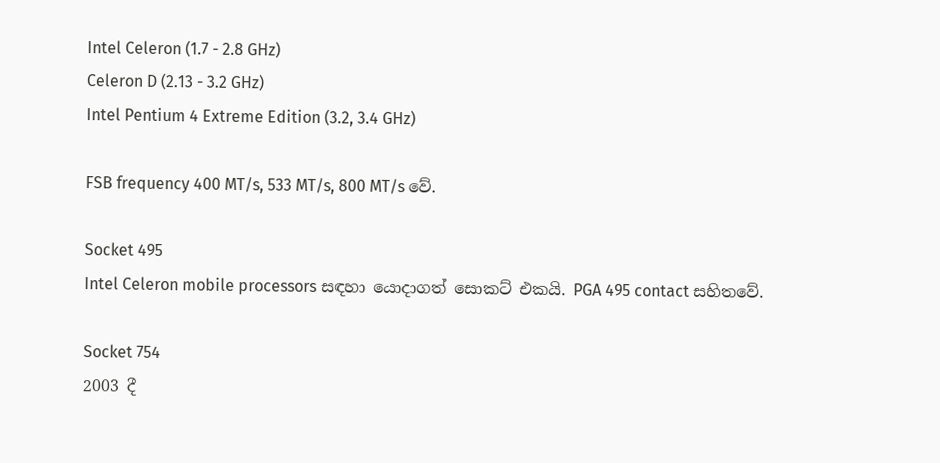Intel Celeron (1.7 - 2.8 GHz)
Celeron D (2.13 - 3.2 GHz)
Intel Pentium 4 Extreme Edition (3.2, 3.4 GHz)

FSB frequency 400 MT/s, 533 MT/s, 800 MT/s වේ.

Socket 495
Intel Celeron mobile processors සඳහා යොදාගත් සොකට් එකයි. PGA 495 contact සහිතවේ.

Socket 754
2003 දී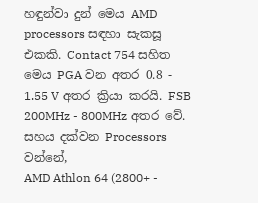හඳුන්වා දුන් මෙය AMD processors සඳහා සැකසූ එකකි. Contact 754 සහිත මෙය PGA වන අතර 0.8 - 1.55 V අතර ක්‍රියා කරයි. FSB 200MHz - 800MHz අතර වේ. සහය දක්වන Processors වන්නේ,
AMD Athlon 64 (2800+ -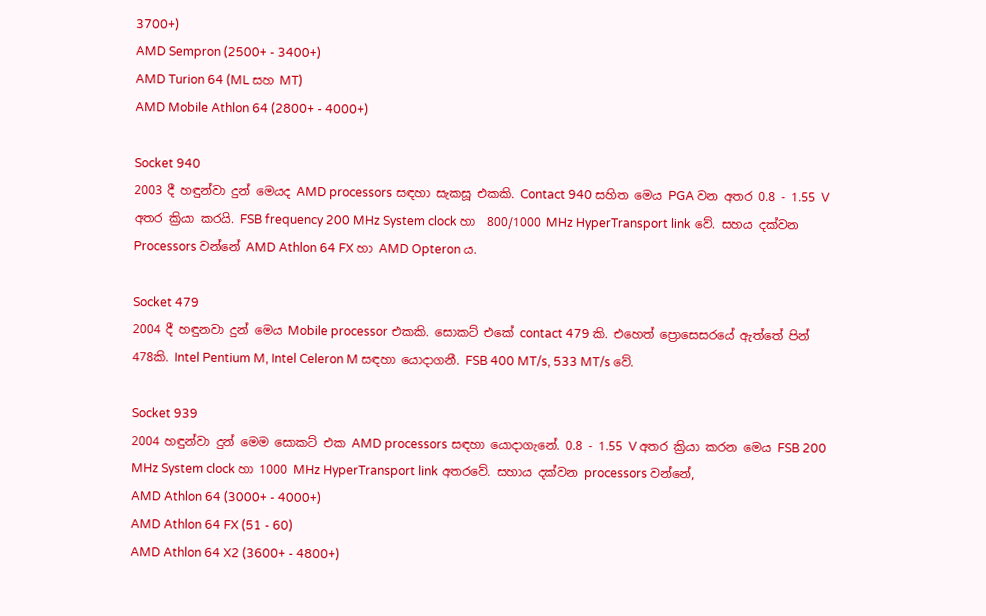3700+)
AMD Sempron (2500+ - 3400+)
AMD Turion 64 (ML සහ MT)
AMD Mobile Athlon 64 (2800+ - 4000+)

Socket 940
2003 දී හඳුන්වා දුන් මෙයද AMD processors සඳහා සැකසූ එකකි. Contact 940 සහිත මෙය PGA වන අතර 0.8 - 1.55 V අතර ක්‍රියා කරයි. FSB frequency 200 MHz System clock හා  800/1000 MHz HyperTransport link වේ. සහය දක්වන Processors වන්නේ AMD Athlon 64 FX හා AMD Opteron ය.

Socket 479
2004 දී හඳුනවා දුන් මෙය Mobile processor එකකි. සොකට් එකේ contact 479 කි. එහෙත් ප්‍රොසෙසරයේ ඇත්තේ පින් 478කි. Intel Pentium M, Intel Celeron M සඳහා යොදාගනී. FSB 400 MT/s, 533 MT/s වේ.

Socket 939
2004 හඳුන්වා දුන් මෙම සොකට් එක AMD processors සඳහා යොදාගැනේ. 0.8 - 1.55 V අතර ක්‍රියා කරන මෙය FSB 200 MHz System clock හා 1000 MHz HyperTransport link අතරවේ. සහාය දක්වන processors වන්නේ,
AMD Athlon 64 (3000+ - 4000+)
AMD Athlon 64 FX (51 - 60)
AMD Athlon 64 X2 (3600+ - 4800+)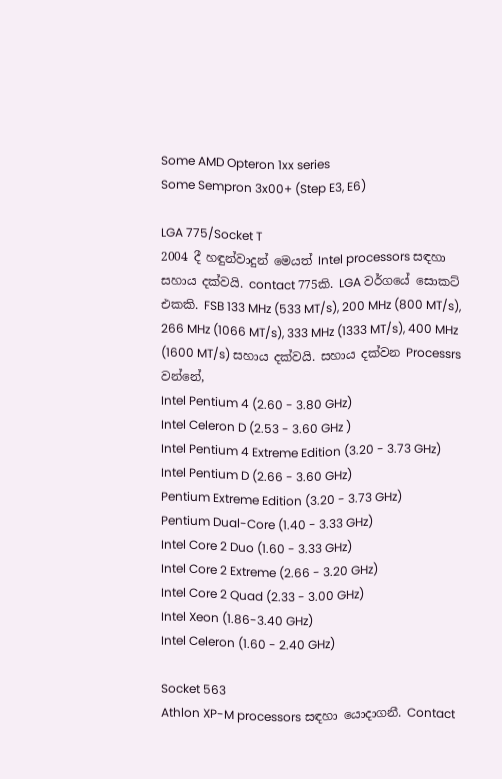Some AMD Opteron 1xx series
Some Sempron 3x00+ (Step E3, E6)

LGA 775/Socket T
2004 දී හඳුන්වාදුන් මෙයත් Intel processors සඳහා සහාය දක්වයි. contact 775කි. LGA වර්ගයේ සොකට් එකකි. FSB 133 MHz (533 MT/s), 200 MHz (800 MT/s), 266 MHz (1066 MT/s), 333 MHz (1333 MT/s), 400 MHz (1600 MT/s) සහාය දක්වයි. සහාය දක්වන Processrs වන්නේ,
Intel Pentium 4 (2.60 - 3.80 GHz)
Intel Celeron D (2.53 - 3.60 GHz )
Intel Pentium 4 Extreme Edition (3.20 - 3.73 GHz)
Intel Pentium D (2.66 - 3.60 GHz)
Pentium Extreme Edition (3.20 - 3.73 GHz)
Pentium Dual-Core (1.40 - 3.33 GHz)
Intel Core 2 Duo (1.60 - 3.33 GHz)
Intel Core 2 Extreme (2.66 - 3.20 GHz)
Intel Core 2 Quad (2.33 - 3.00 GHz)
Intel Xeon (1.86-3.40 GHz)
Intel Celeron (1.60 - 2.40 GHz)

Socket 563
Athlon XP-M processors සඳහා යොදාගනී. Contact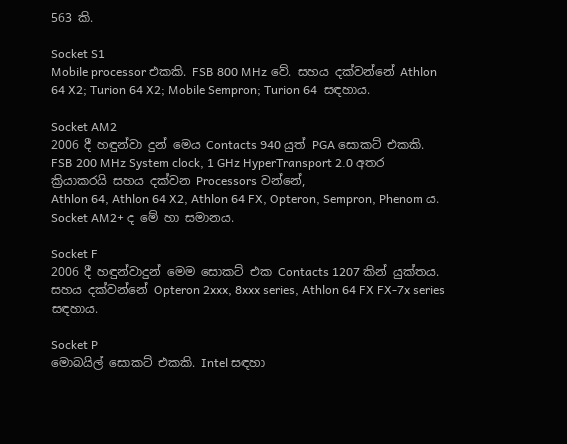563 කි.

Socket S1
Mobile processor එකකි. FSB 800 MHz වේ. සහය දක්වන්නේ Athlon 64 X2; Turion 64 X2; Mobile Sempron; Turion 64  සඳහාය.

Socket AM2
2006 දී හඳුන්වා දුන් මෙය Contacts 940 යුත් PGA සොකට් එකකි. FSB 200 MHz System clock, 1 GHz HyperTransport 2.0 අතර ක්‍රියාකරයි සහය දක්වන Processors වන්නේ,
Athlon 64, Athlon 64 X2, Athlon 64 FX, Opteron, Sempron, Phenom ය.
Socket AM2+ ද මේ හා සමානය.

Socket F
2006 දී හඳුන්වාදුන් මෙම සොකට් එක Contacts 1207 කින් යුක්තය. සහය දක්වන්නේ Opteron 2xxx, 8xxx series, Athlon 64 FX FX-7x series සඳහාය.

Socket P
මොබයිල් සොකට් එකකි. Intel සඳහා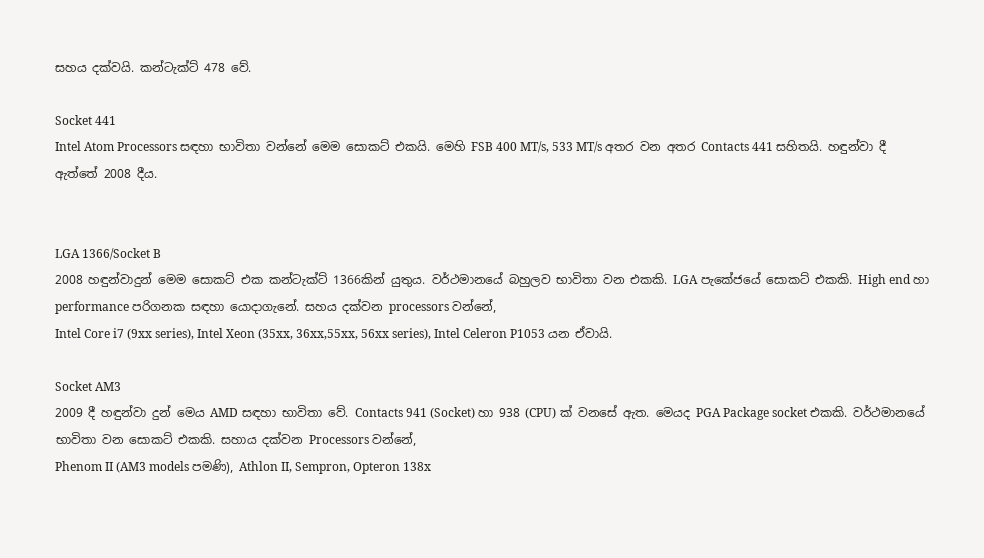සහය දක්වයි. කන්ටැක්ට් 478 වේ.

Socket 441
Intel Atom Processors සඳහා භාවිතා වන්නේ මෙම සොකට් එකයි. මෙහි FSB 400 MT/s, 533 MT/s අතර වන අතර Contacts 441 සහිතයි. හඳුන්වා දී ඇත්තේ 2008 දීය.


LGA 1366/Socket B
2008 හඳුන්වාදුන් මෙම සොකට් එක කන්ටැක්ට් 1366කින් යුතුය. වර්ථමානයේ බහුලව භාවිතා වන එකකි. LGA පැකේජයේ සොකට් එකකි. High end හා performance පරිගනක සඳහා යොදාගැනේ. සහය දක්වන processors වන්නේ,
Intel Core i7 (9xx series), Intel Xeon (35xx, 36xx,55xx, 56xx series), Intel Celeron P1053 යන ඒවායි.

Socket AM3
2009 දී හඳුන්වා දුන් මෙය AMD සඳහා භාවිතා වේ. Contacts 941 (Socket) හා 938 (CPU) ක් වනසේ ඇත. මෙයද PGA Package socket එකකි. වර්ථමානයේ භාවිතා වන සොකට් එකකි. සහාය දක්වන Processors වන්නේ,
Phenom II (AM3 models පමණි), Athlon II, Sempron, Opteron 138x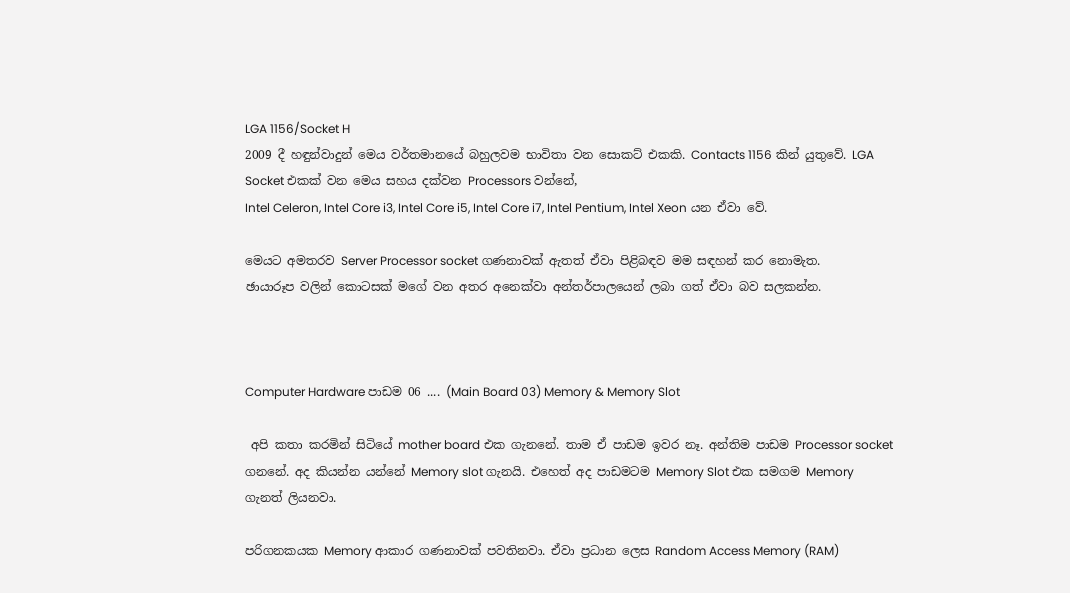LGA 1156/Socket H
2009 දී හඳුන්වාදුන් මෙය වර්තමානයේ බහුලවම භාවිතා වන සොකට් එකකි. Contacts 1156 කින් යුතුවේ. LGA Socket එකක් වන මෙය සහය දක්වන Processors වන්නේ,
Intel Celeron, Intel Core i3, Intel Core i5, Intel Core i7, Intel Pentium, Intel Xeon යන ඒවා වේ.

මෙයට අමතරව Server Processor socket ගණනාවක් ඇතත් ඒවා පිළිබඳව මම සඳහන් කර නොමැත.
ඡායාරූප වලින් කොටසක් මගේ වන අතර අනෙක්වා අන්තර්පාලයෙන් ලබා ගත් ඒවා බව සලකන්න.



Computer Hardware පාඩම 06 .... (Main Board 03) Memory & Memory Slot

 අපි කතා කරමින් සිටියේ mother board එක ගැනනේ. තාම ඒ පාඩම ඉවර නෑ. අන්තිම පාඩම Processor socket ගනනේ. අද කියන්න යන්නේ Memory slot ගැනයි. එහෙත් අද පාඩමටම Memory Slot එක සමගම Memory ගැනත් ලියනවා.

පරිගනකයක Memory ආකාර ගණනාවක් පවතිනවා. ඒවා ප්‍රධාන ලෙස Random Access Memory (RAM)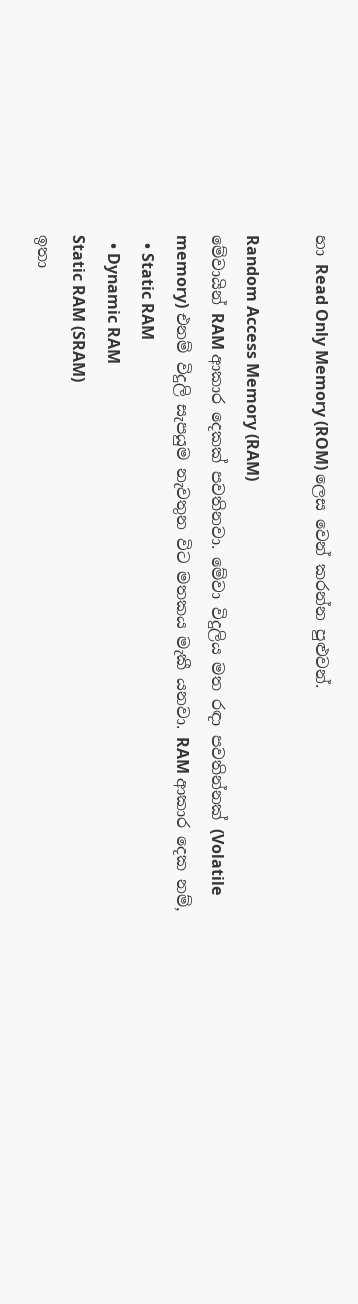හා Read Only Memory (ROM) ලෙස වෙන් කරන්න පුළුවන්.

Random Access Memory (RAM)
මේවායින් RAM ආකාර දෙකක් පවතිනවා. මේවා විදුලිය මත රඳා පවතින්නක් (Volatile memory) එනම් විදුලි සැපයුම නැවතුන විට මතකය මැකී යනවා. RAM ආකාර දෙක නම්,
  • Static RAM
  • Dynamic RAM
Static RAM (SRAM)
ඉතා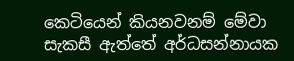කෙටියෙන් කියනවනම් මේවා සැකසී ඇත්තේ අර්ධසන්නායක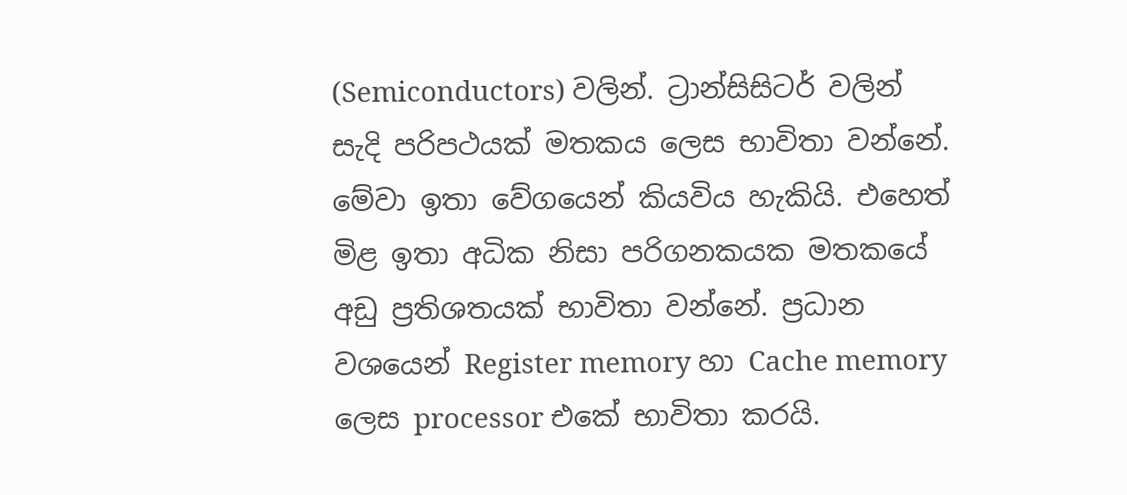(Semiconductors) වලින්. ට්‍රාන්සිසිටර් වලින් සැදි පරිපථයක් මතකය ලෙස භාවිතා වන්නේ. මේවා ඉතා වේගයෙන් කියවිය හැකියි. එහෙත් මිළ ඉතා අධික නිසා පරිගනකයක මතකයේ අඩු ප්‍රතිශතයක් භාවිතා වන්නේ. ප්‍රධාන වශයෙන් Register memory හා Cache memory ලෙස processor එකේ භාවිතා කරයි.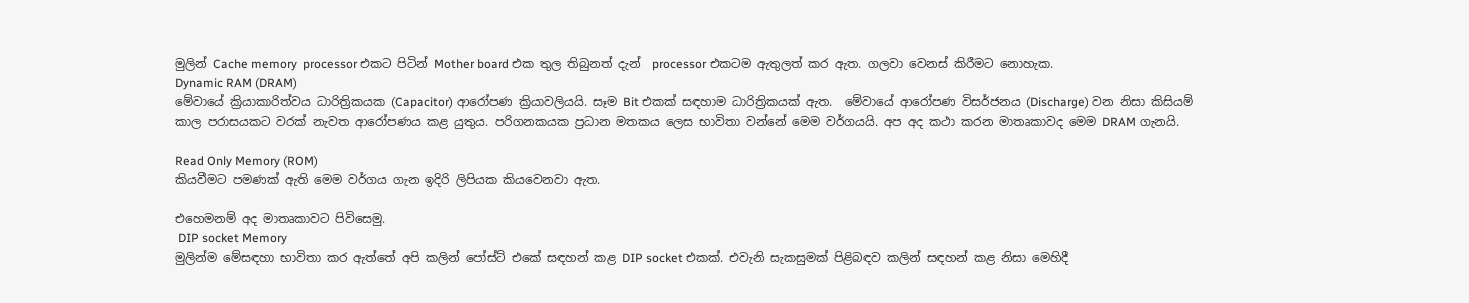මුලින් Cache memory  processor එකට පිටින් Mother board එක තුල තිබුනත් දැන්  processor එකටම ඇතුලත් කර ඇත. ගලවා වෙනස් කිරීමට නොහැක.
Dynamic RAM (DRAM)
මේවායේ ක්‍රියාකාරිත්වය ධාරිත්‍රිකයක (Capacitor) ආරෝපණ ක්‍රියාවලියයි. සෑම Bit එකක් සඳහාම ධාරිත්‍රිකයක් ඇත.  මේවායේ ආරෝපණ විසර්ජනය (Discharge) වන නිසා කිසියම් කාල පරාසයකට වරක් නැවත ආරෝපණය කළ යුතුය. පරිගනකයක ප්‍රධාන මතකය ලෙස භාවිතා වන්නේ මෙම වර්ගයයි. අප අද කථා කරන මාතෘකාවද මෙම DRAM ගැනයි.

Read Only Memory (ROM)
කියවීමට පමණක් ඇති මෙම වර්ගය ගැන ඉදිරි ලිපියක කියවෙනවා ඇත.

එහෙමනම් අද මාතෘකාවට පිවිසෙමු.
 DIP socket Memory
මුලින්ම මේසඳහා භාවිතා කර ඇත්තේ අපි කලින් පෝස්ට් එකේ සඳහන් කළ DIP socket එකක්. එවැනි සැකසුමක් පිළිබඳව කලින් සඳහන් කළ නිසා මෙහිදී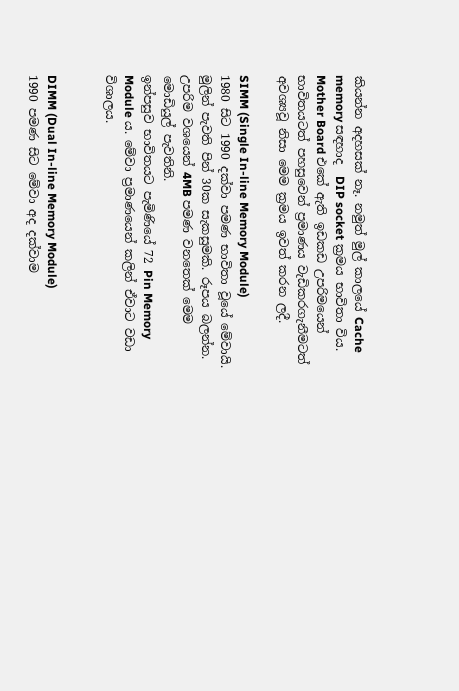කියන්න අදහසක් නෑ. නමුත් මුල් කාලයේ Cache memory සඳහාද  DIP socket ක්‍රමය භාවිතා විය. Mother Board එකේ ඇති ඉඩකඩ උපරිමයෙන් භාවිතයටත් පහසුවෙන් ප්‍රමාණය වැඩිකරගැනීමටත් අවශ්‍යවූ නිසා මෙම ක්‍රමය ඉවත් කරන ලදී.

SIMM (Single In-line Memory Module)
1980 සිට 1990 දක්වා පමණ භාවිතා වූයේ මේවායි. මුලින් පැවති පින් 30ක සැකසුමකි. රූපය බලන්න. උපරිම වශයෙන් 4MB පමණ වනතෙක් මෙම මොඩියුල් පැවතිනි.
ඉන්පසුව භාවිතයට පැමිණියේ 72 Pin Memory Module ය. මේවා ප්‍රමාණයෙන් කලින් ඒවාට වඩා විශාලය.


DIMM (Dual In-line Memory Module)
1990 පමණ සිට මේවා අද දක්වාම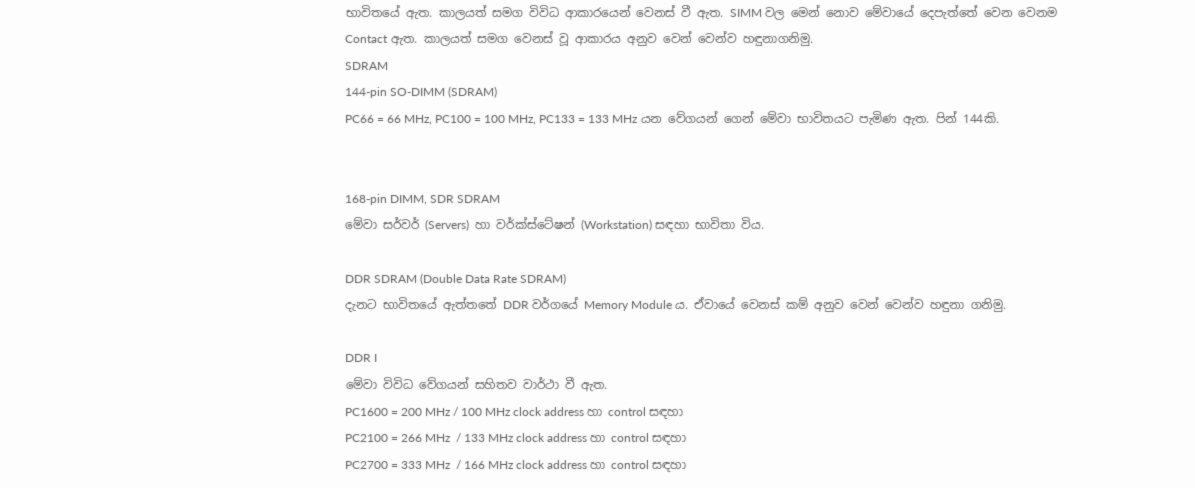භාවිතයේ ඇත. කාලයත් සමග විවිධ ආකාරයෙන් වෙනස් වී ඇත. SIMM වල මෙන් නොව මේවායේ දෙපැත්තේ වෙන වෙනම Contact ඇත. කාලයත් සමග වෙනස් වූ ආකාරය අනුව වෙන් වෙන්ව හඳුනාගනිමු.
SDRAM
144-pin SO-DIMM (SDRAM)
PC66 = 66 MHz, PC100 = 100 MHz, PC133 = 133 MHz යන වේගයන් ගෙන් මේවා භාවිතයට පැමිණ ඇත. පින් 144කි.


168-pin DIMM, SDR SDRAM
මේවා සර්වර් (Servers)  හා වර්ක්ස්ටේෂන් (Workstation) සඳහා භාවිතා විය.

DDR SDRAM (Double Data Rate SDRAM)
දැනට භාවිතයේ ඇත්තතේ DDR වර්ගයේ Memory Module ය. ඒවායේ වෙනස් කම් අනුව වෙන් වෙන්ව හඳුනා ගනිමු.

DDR I
මේවා විවිධ වේගයන් සහිතව වාර්ථා වී ඇත.
PC1600 = 200 MHz / 100 MHz clock address හා control සඳහා
PC2100 = 266 MHz  / 133 MHz clock address හා control සඳහා
PC2700 = 333 MHz  / 166 MHz clock address හා control සඳහා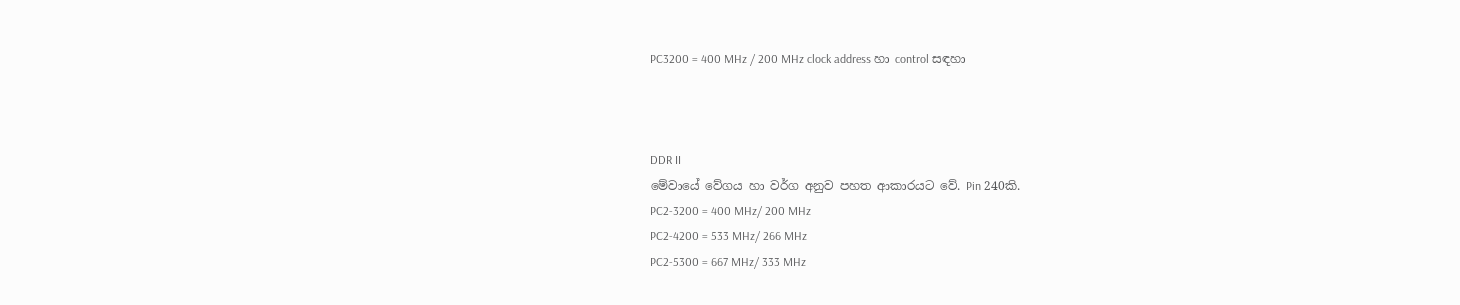PC3200 = 400 MHz / 200 MHz clock address හා control සඳහා



DDR II
මේවායේ වේගය හා වර්ග අනුව පහත ආකාරයට වේ. Pin 240කි.
PC2-3200 = 400 MHz/ 200 MHz
PC2-4200 = 533 MHz/ 266 MHz
PC2-5300 = 667 MHz/ 333 MHz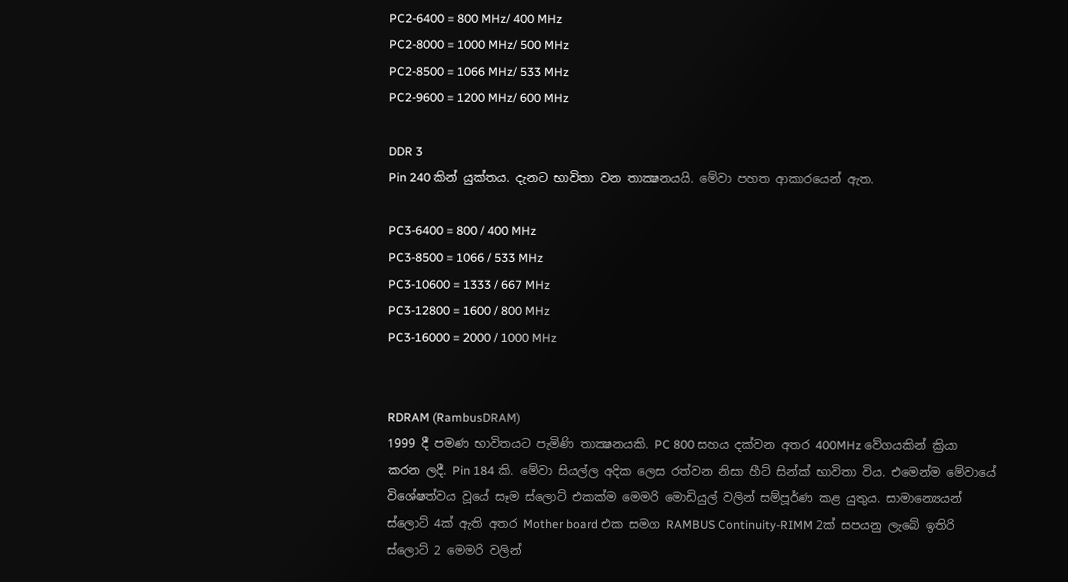PC2-6400 = 800 MHz/ 400 MHz
PC2-8000 = 1000 MHz/ 500 MHz
PC2-8500 = 1066 MHz/ 533 MHz
PC2-9600 = 1200 MHz/ 600 MHz

DDR 3
Pin 240 කින් යුක්තය. දැනට භාවිතා වන තාක්‍ෂනයයි. මේවා පහත ආකාරයෙන් ඇත.

PC3-6400 = 800 / 400 MHz
PC3-8500 = 1066 / 533 MHz
PC3-10600 = 1333 / 667 MHz
PC3-12800 = 1600 / 800 MHz
PC3-16000 = 2000 / 1000 MHz


RDRAM (RambusDRAM)
1999 දී පමණ භාවිතයට පැමිණි තාක්‍ෂනයකි. PC 800 සහය දක්වන අතර 400MHz වේගයකින් ක්‍රියා කරන ලදී. Pin 184 කි. මේවා සියල්ල අදික ලෙස රත්වන නිසා හීට් සින්ක් භාවිතා විය. එමෙන්ම මේවායේ විශේෂත්වය වූයේ සෑම ස්ලොට් එකක්ම මෙමරි මොඩියුල් වලින් සම්පූර්ණ කළ යුතුය. සාමාන්‍යෙයන් ස්ලොට් 4ක් ඇති අතර Mother board එක සමග RAMBUS Continuity-RIMM 2ක් සපයනු ලැබේ ඉතිරි ස්ලොට් 2 මෙමරි වලින්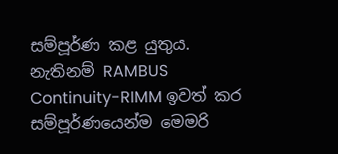සම්පූර්ණ කළ යුතුය. නැතිනම් RAMBUS Continuity-RIMM ඉවත් කර සම්පූර්ණයෙන්ම මෙමරි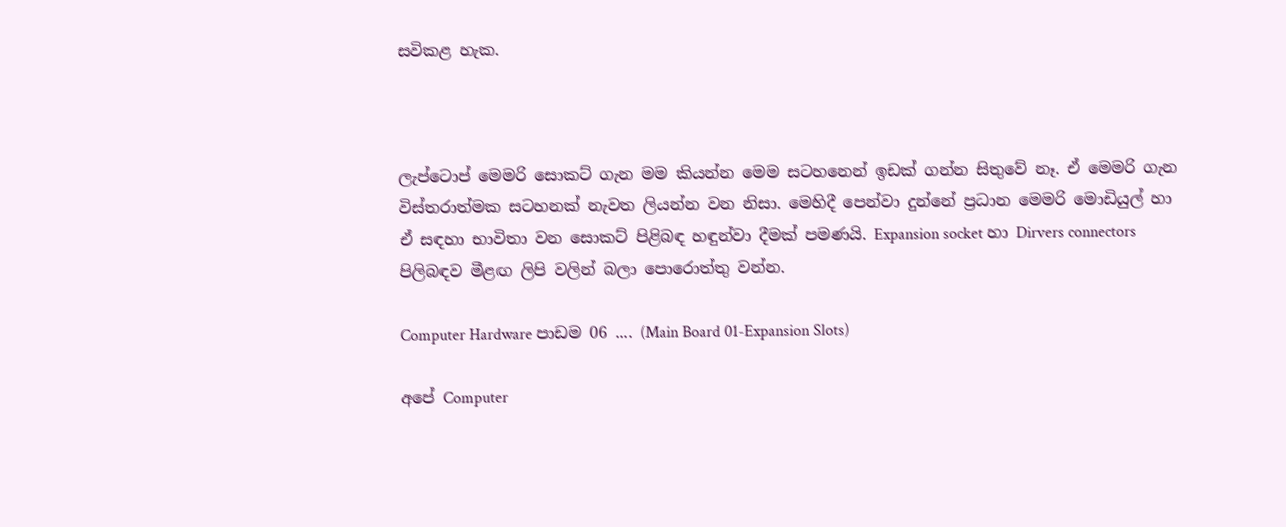සවිකළ හැක.



ලැප්ටොප් මෙමරි සොකට් ගැන මම කියන්න මෙම සටහනෙන් ඉඩක් ගන්න සිතුවේ නෑ. ඒ මෙමරි ගැන විස්තරාත්මක සටහනක් නැවත ලියන්න වන නිසා. මෙහිදී පෙන්වා දුන්නේ ප්‍රධාන මෙමරි මොඩියුල් හා ඒ සඳහා භාවිතා වන සොකට් පිළිබඳ හඳුන්වා දීමක් පමණයි. Expansion socket හා Dirvers connectors පිලිබඳව මීළඟ ලිපි වලින් බලා පොරොත්තු වන්න.

Computer Hardware පාඩම 06 .... (Main Board 01-Expansion Slots)

අපේ Computer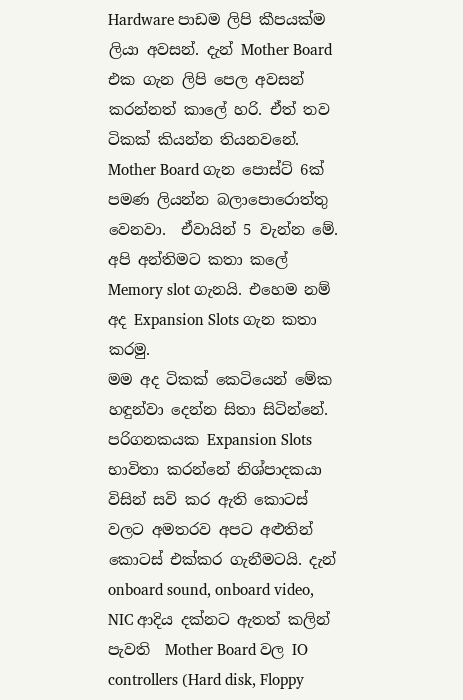Hardware පාඩම ලිපි කීපයක්ම ලියා අවසන්. දැන් Mother Board එක ගැන ලිපි පෙල අවසන් කරන්නත් කාලේ හරි. ඒත් තව ටිකක් කියන්න තියනවනේ. Mother Board ගැන පොස්ට් 6ක් පමණ ලියන්න බලාපොරොත්තු වෙනවා.  ඒවායින් 5 වැන්න මේ. අපි අන්තිමට කතා කලේ Memory slot ගැනයි. එහෙම නම් අද Expansion Slots ගැන කතා කරමු.
මම අද ටිකක් කෙටියෙන් මේක හඳුන්වා දෙන්න සිතා සිටින්නේ. පරිගනකයක Expansion Slots භාවිතා කරන්නේ නිශ්පාදකයා විසින් සවි කර ඇති කොටස් වලට අමතරව අපට අළුතින් කොටස් එක්කර ගැනීමටයි. දැන් onboard sound, onboard video, NIC ආදිය දක්නට ඇතත් කලින් පැවති  Mother Board වල IO controllers (Hard disk, Floppy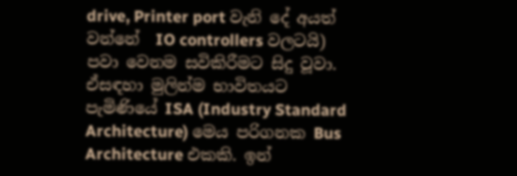drive, Printer port වැනි දේ අයත් වන්නේ  IO controllers වලටයි) පවා වෙනම සවිකිරීමට සිදු වූවා. ඒසඳහා මුලින්ම භාවිතයට පැමිණියේ ISA (Industry Standard Architecture) මෙය පරිගනක Bus  Architecture එකකි. ඉන්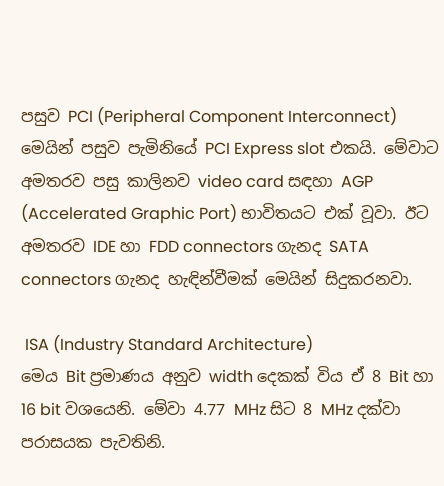පසුව PCI (Peripheral Component Interconnect) මෙයින් පසුව පැමිනියේ PCI Express slot එකයි. මේවාට අමතරව පසු කාලිනව video card සඳහා AGP (Accelerated Graphic Port) භාවිතයට එක් වූවා. ඊට අමතරව IDE හා FDD connectors ගැනද SATA  connectors ගැනද හැඳින්වීමක් මෙයින් සිදුකරනවා.

 ISA (Industry Standard Architecture)
මෙය Bit ප්‍රමාණය අනුව width දෙකක් විය ඒ 8 Bit හා 16 bit වශයෙනි. මේවා 4.77 MHz සිට 8 MHz දක්වා පරාසයක පැවතිනි.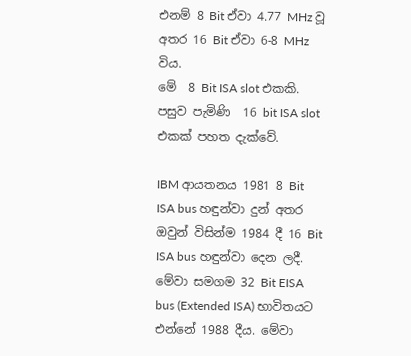එනම් 8 Bit ඒවා 4.77 MHz වූ අතර 16 Bit ඒවා 6-8 MHz විය.
මේ  8 Bit ISA slot එකකි. පසුව පැමිණි  16 bit ISA slot එකක් පහත දැක්වේ.

IBM ආයතනය 1981 8 Bit ISA bus හඳුන්වා දුන් අතර ඔවුන් විසින්ම 1984 දී 16 Bit ISA bus හඳුන්වා දෙන ලදී. මේවා සමගම 32 Bit EISA bus (Extended ISA) භාවිතයට එන්නේ 1988 දීය. මේවා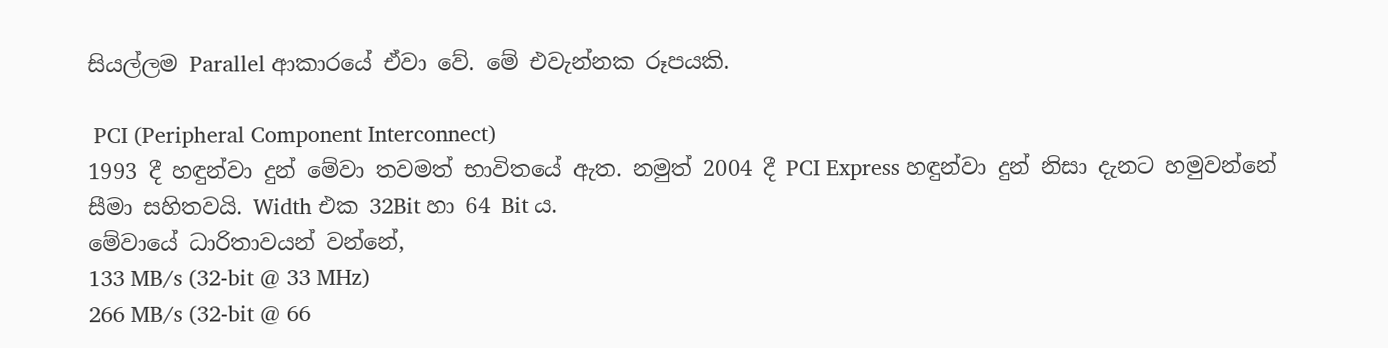සියල්ලම Parallel ආකාරයේ ඒවා වේ. මේ එවැන්නක රූපයකි.

 PCI (Peripheral Component Interconnect)
1993 දී හඳුන්වා දුන් මේවා තවමත් භාවිතයේ ඇත. නමුත් 2004 දී PCI Express හඳුන්වා දුන් නිසා දැනට හමුවන්නේ සීමා සහිතවයි. Width එක 32Bit හා 64 Bit ය.
මේවායේ ධාරිතාවයන් වන්නේ,
133 MB/s (32-bit @ 33 MHz)
266 MB/s (32-bit @ 66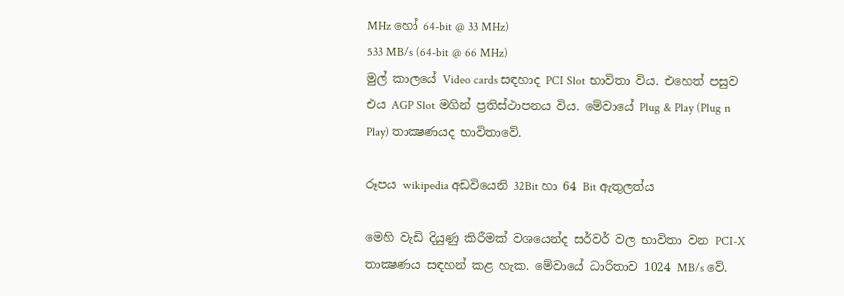MHz හෝ 64-bit @ 33 MHz)
533 MB/s (64-bit @ 66 MHz)
මුල් කාලයේ Video cards සඳහාද PCI Slot භාවිතා විය. එහෙත් පසුව එය AGP Slot මගින් ප්‍රතිස්ථාපනය විය. මේවායේ Plug & Play (Plug n Play) තාක්‍ෂණයද භාවිතාවේ.

රූපය wikipedia අඩවියෙනි 32Bit හා 64 Bit ඇතුලත්ය

මෙහි වැඩි දියුණු කිරීමක් වශයෙන්ද සර්වර් වල භාවිතා වන PCI-X තාක්‍ෂණය සඳහන් කළ හැක. මේවායේ ධාරිතාව 1024 MB/s වේ.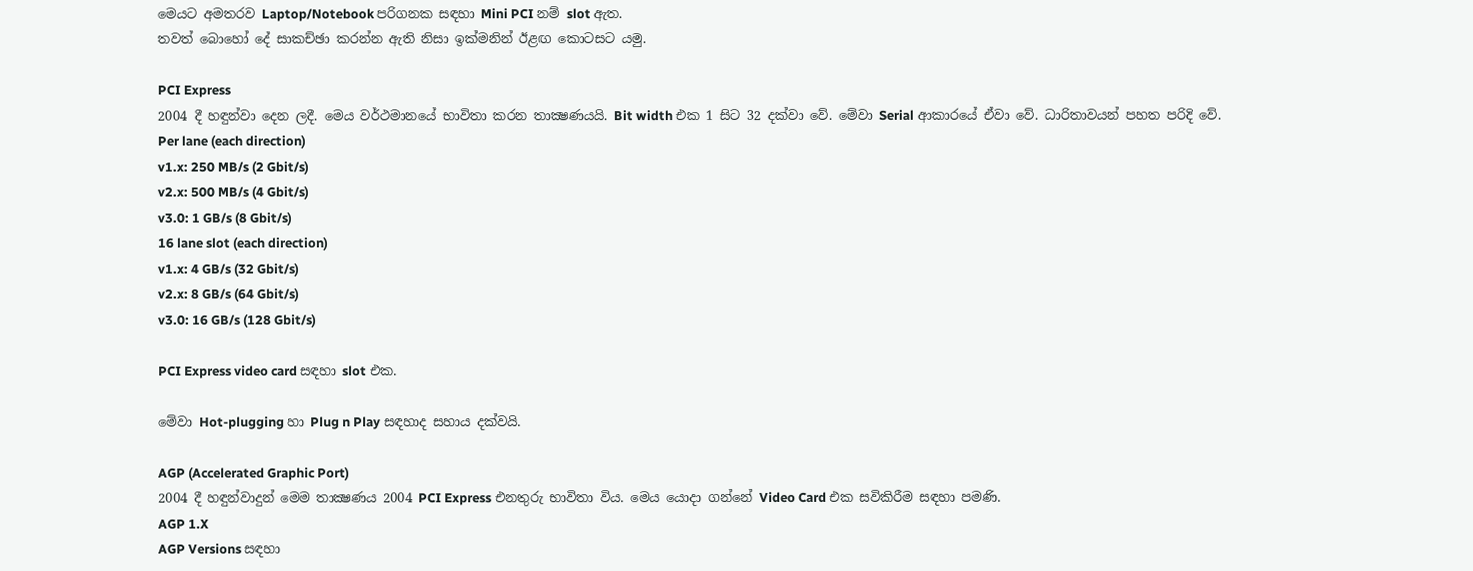මෙයට අමතරව Laptop/Notebook පරිගනක සඳහා Mini PCI නම් slot ඇත.
තවත් බොහෝ දේ සාකච්ඡා කරන්න ඇති නිසා ඉක්මනින් ඊළඟ කොටසට යමු.

PCI Express
2004 දී හඳුන්වා දෙන ලදී. මෙය වර්ථමානයේ භාවිතා කරන තාක්‍ෂණයයි. Bit width එක 1 සිට 32 දක්වා වේ. මේවා Serial ආකාරයේ ඒවා වේ. ධාරිතාවයන් පහත පරිදි වේ.
Per lane (each direction)
v1.x: 250 MB/s (2 Gbit/s)
v2.x: 500 MB/s (4 Gbit/s)
v3.0: 1 GB/s (8 Gbit/s)
16 lane slot (each direction)
v1.x: 4 GB/s (32 Gbit/s)
v2.x: 8 GB/s (64 Gbit/s)
v3.0: 16 GB/s (128 Gbit/s)

PCI Express video card සඳහා slot එක.

මේවා Hot-plugging හා Plug n Play සඳහාද සහාය දක්වයි.

AGP (Accelerated Graphic Port)
2004 දී හඳුන්වාදුන් මෙම තාක්‍ෂණය 2004 PCI Express එනතුරු භාවිතා විය. මෙය යොදා ගන්නේ Video Card එක සවිකිරීම සඳහා පමණි.
AGP 1.X
AGP Versions සඳහා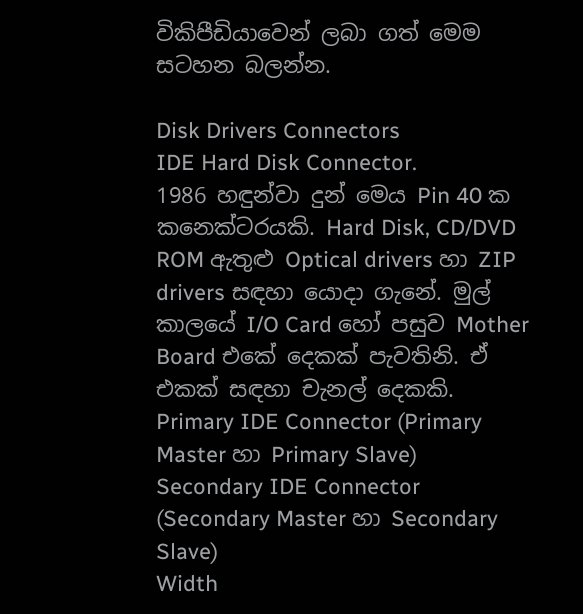විකිපීඩියාවෙන් ලබා ගත් මෙම සටහන බලන්න.

Disk Drivers Connectors
IDE Hard Disk Connector.
1986 හඳුන්වා දුන් මෙය Pin 40 ක කනෙක්ටරයකි. Hard Disk, CD/DVD ROM ඇතුළු Optical drivers හා ZIP drivers සඳහා යොදා ගැනේ. මුල් කාලයේ I/O Card හෝ පසුව Mother Board එකේ දෙකක් පැවතිනි. ඒ එකක් සඳහා චැනල් දෙකකි.
Primary IDE Connector (Primary Master හා Primary Slave)
Secondary IDE Connector (Secondary Master හා Secondary Slave)
Width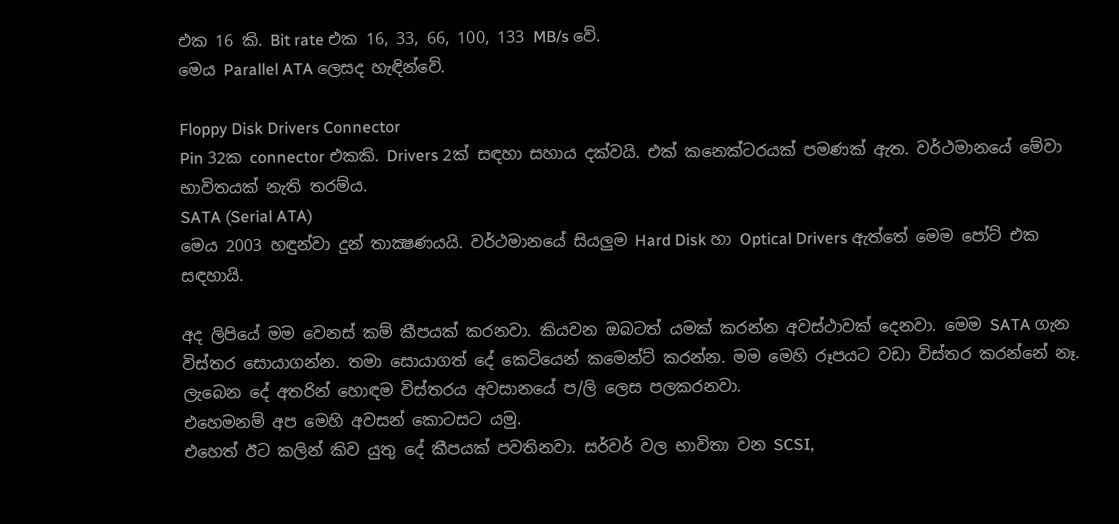එක 16 කි. Bit rate එක 16, 33, 66, 100, 133 MB/s වේ.
මෙය Parallel ATA ලෙසද හැඳින්වේ.

Floppy Disk Drivers Connector
Pin 32ක connector එකකි. Drivers 2ක් සඳහා සහාය දක්වයි. එක් කනෙක්ටරයක් පමණක් ඇත. වර්ථමානයේ මේවා භාවිතයක් නැති තරම්ය.
SATA (Serial ATA)
මෙය 2003 හඳුන්වා දුන් තාක්‍ෂණයයි. වර්ථමානයේ සියලුම Hard Disk හා Optical Drivers ඇත්තේ මෙම පෝට් එක සඳහායි.

අද ලිපියේ මම වෙනස් කම් කීපයක් කරනවා. කියවන ඔබටත් යමක් කරන්න අවස්ථාවක් දෙනවා. මෙම SATA ගැන විස්තර සොයාගන්න. තමා සොයාගත් දේ කෙටියෙන් කමෙන්ට් කරන්න. මම මෙහි රූපයට වඩා විස්තර කරන්නේ නෑ. ලැබෙන දේ අතරින් හොඳම විස්තරය අවසානයේ ප/ලි ලෙස පලකරනවා.
එහෙමනම් අප මෙහි අවසන් කොටසට යමු.
එහෙත් ඊට කලින් කිව යුතු දේ කීපයක් පවතිනවා. සර්වර් වල භාවිතා වන SCSI,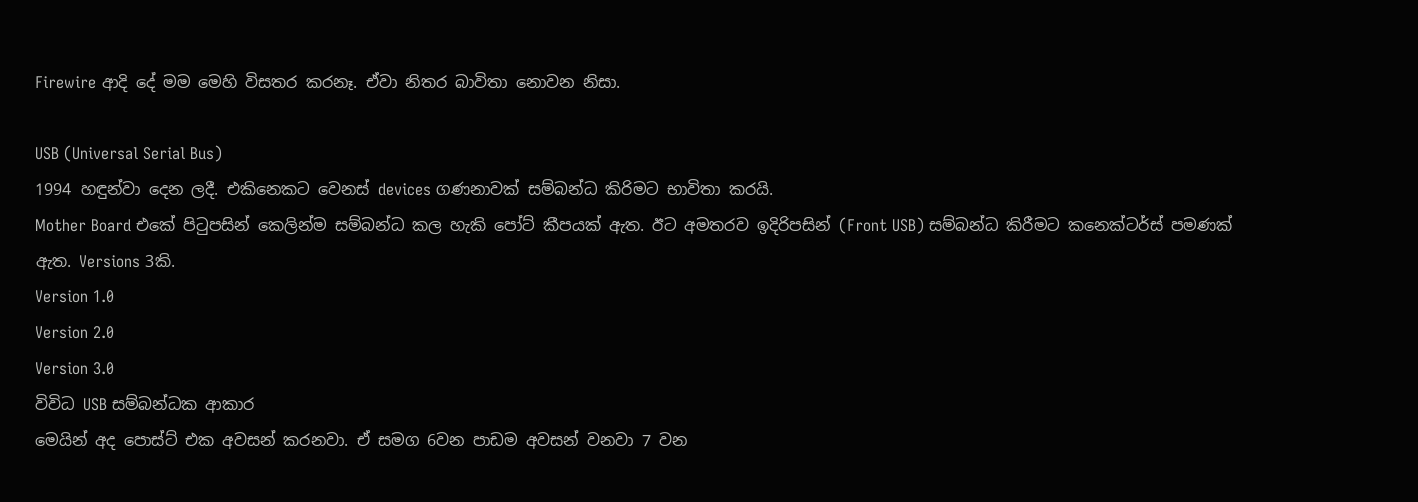Firewire ආදි දේ මම මෙහි විසතර කරනෑ. ඒවා නිතර බාවිතා නොවන නිසා.

USB (Universal Serial Bus)
1994 හඳුන්වා දෙන ලදී. එකිනෙකට වෙනස් devices ගණනාවක් සම්බන්ධ කිරිමට භාවිතා කරයි.
Mother Board එකේ පිටුපසින් කෙලින්ම සම්බන්ධ කල හැකි පෝට් කීපයක් ඇත. ඊට අමතරව ඉදිරිපසින් (Front USB) සම්බන්ධ කිරීමට කනෙක්ටර්ස් පමණක් ඇත. Versions 3කි.
Version 1.0
Version 2.0
Version 3.0
විවිධ USB සම්බන්ධක ආකාර
මෙයින් අද පොස්ට් එක අවසන් කරනවා. ඒ සමග 6වන පාඩම අවසන් වනවා 7 වන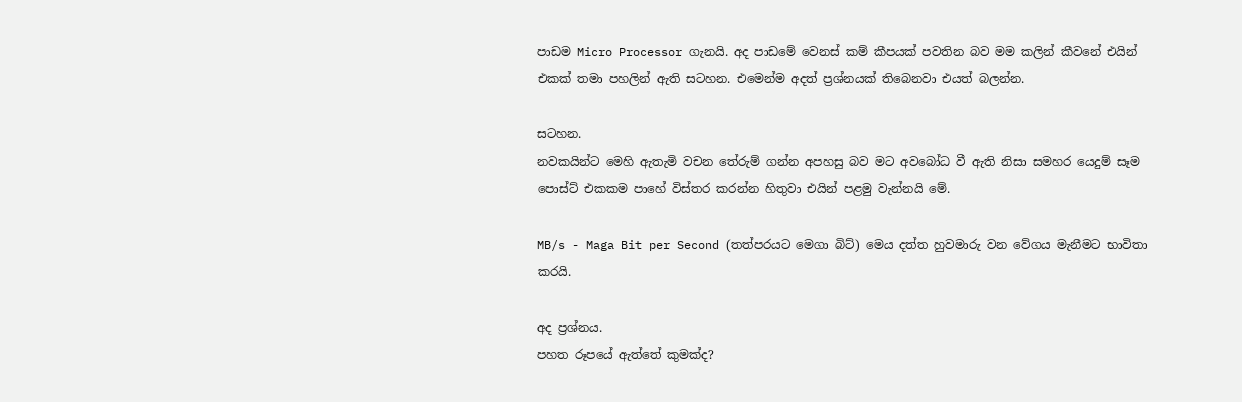පාඩම Micro Processor ගැනයි. අද පාඩමේ වෙනස් කම් කීපයක් පවතින බව මම කලින් කීවනේ එයින් එකක් තමා පහලින් ඇති සටහන. එමෙන්ම අදත් ප්‍රශ්නයක් තිබෙනවා එයත් බලන්න.

සටහන.
නවකයින්ට මෙහි ඇතැමි වචන තේරුම් ගන්න අපහසු බව මට අවබෝධ වී ඇති නිසා සමහර යෙදුම් සෑම පොස්ට් එකකම පාහේ විස්තර කරන්න හිතුවා එයින් පළමු වැන්නයි මේ.

MB/s - Maga Bit per Second (තත්පරයට මෙගා බිට්) මෙය දත්ත හුවමාරු වන වේගය මැනීමට භාවිතා කරයි.

අද ප්‍රශ්නය.
පහත රූපයේ ඇත්තේ කුමක්ද?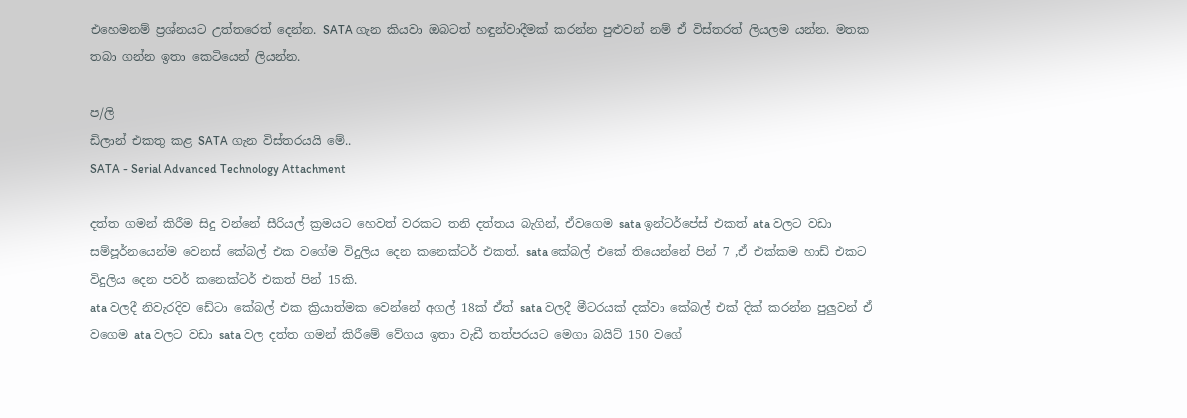එහෙමනම් ප්‍රශ්නයට උත්තරෙත් දෙන්න. SATA ගැන කියවා ඔබටත් හඳුන්වාදීමක් කරන්න පුළුවන් නම් ඒ විස්තරත් ලියලම යන්න. මතක තබා ගන්න ඉතා කෙටියෙන් ලියන්න.

ප/ලි
ඩිලාන් එකතු කළ SATA ගැන විස්තරයයි මේ..
SATA - Serial Advanced Technology Attachment

දත්ත ගමන් කිරීම සිදු වන්නේ සීරියල් ක්‍රමයට හෙවත් වරකට තනි දත්තය බැගින්, ඒවගෙම sata ඉන්ටර්පේස් එකත් ata වලට වඩා සම්පූර්නයෙන්ම වෙනස් කේබල් එක වගේම විදුලිය දෙන කනෙක්ටර් එකත්. sata කේබල් එකේ තියෙන්නේ පින් 7 ,ඒ එක්කම හාඩ් එකට විදුලිය දෙන පවර් කනෙක්ටර් එකත් පින් 15කි.
ata වලදී නිවැරදිව ඩේටා කේබල් එක ක්‍රියාත්මක වෙන්නේ අගල් 18ක් ඒත් sata වලදී මීටරයක් දක්වා කේබල් එක් දික් කරන්න පුලුවන් ඒ වගෙම ata වලට වඩා sata වල දත්ත ගමන් කිරීමේ වේගය ඉතා වැඩී තත්පරයට මෙගා බයිට් 150 වගේ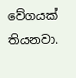වේගයක් තියනවා.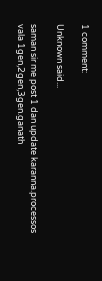1 comment:

Unknown said...

saman sir me post 1 dan update karanna.processos vala 1gen,2gen,3gen.ganath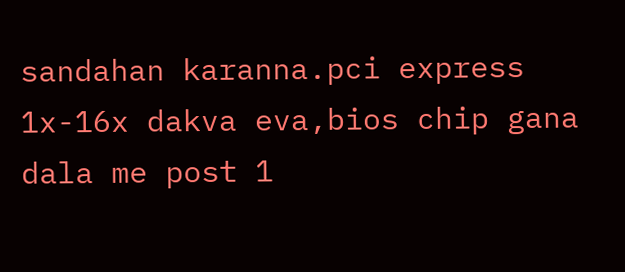sandahan karanna.pci express 1x-16x dakva eva,bios chip gana dala me post 1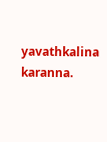yavathkalina karanna.